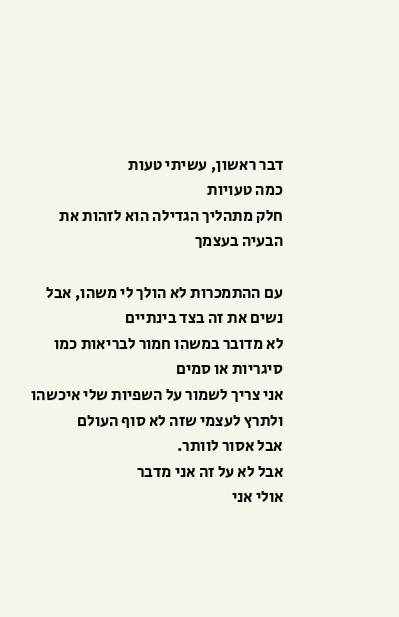דבר ראשון, עשיתי טעות
כמה טעויות
חלק מתהליך הגדילה הוא לזהות את הבעיה בעצמך

עם ההתמכרות לא הולך לי משהו, אבל נשים את זה בצד בינתיים
לא מדובר במשהו חמור לבריאות כמו סיגריות או סמים
אני צריך לשמור על השפיות שלי איכשהו ולתרץ לעצמי שזה לא סוף העולם
אבל אסור לוותר.
אבל לא על זה אני מדבר
אולי אני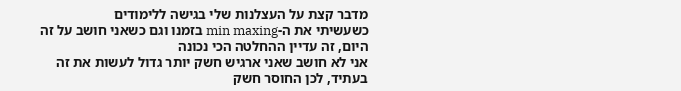מדבר קצת על העצלנות שלי בגישה ללימודים
כשעשיתי את ה-min maxing בזמנו וגם כשאני חושב על זה היום, זה עדיין ההחלטה הכי נכונה
אני לא חושב שאני ארגיש חשק יותר גדול לעשות את זה בעתיד, לכן החוסר חשק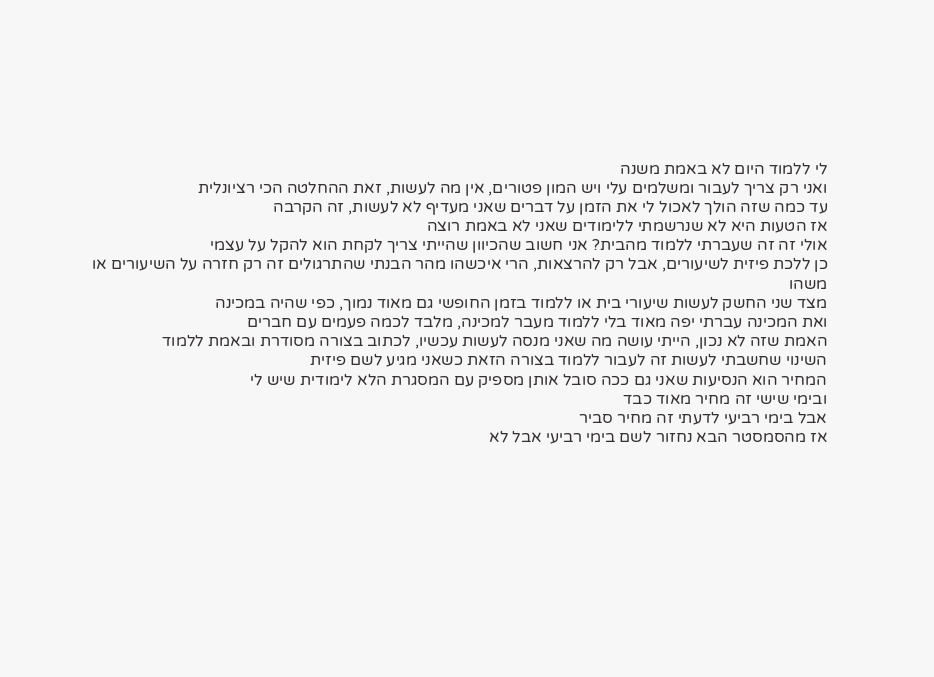לי ללמוד היום לא באמת משנה
ואני רק צריך לעבור ומשלמים עלי ויש המון פטורים, אין מה לעשות, זאת ההחלטה הכי רציונלית
עד כמה שזה הולך לאכול לי את הזמן על דברים שאני מעדיף לא לעשות, זה הקרבה
אז הטעות היא לא שנרשמתי ללימודים שאני לא באמת רוצה
אולי זה זה שעברתי ללמוד מהבית? אני חשוב שהכיוון שהייתי צריך לקחת הוא להקל על עצמי
כן ללכת פיזית לשיעורים, אבל רק להרצאות, הרי איכשהו מהר הבנתי שהתרגולים זה רק חזרה על השיעורים או משהו
מצד שני החשק לעשות שיעורי בית או ללמוד בזמן החופשי גם מאוד נמוך, כפי שהיה במכינה
ואת המכינה עברתי יפה מאוד בלי ללמוד מעבר למכינה, מלבד לכמה פעמים עם חברים
האמת שזה לא נכון, הייתי עושה מה שאני מנסה לעשות עכשיו, לכתוב בצורה מסודרת ובאמת ללמוד
השינוי שחשבתי לעשות זה לעבור ללמוד בצורה הזאת כשאני מגיע לשם פיזית
המחיר הוא הנסיעות שאני גם ככה סובל אותן מספיק עם המסגרת הלא לימודית שיש לי
ובימי שישי זה מחיר מאוד כבד
אבל בימי רביעי לדעתי זה מחיר סביר
אז מהסמסטר הבא נחזור לשם בימי רביעי אבל לא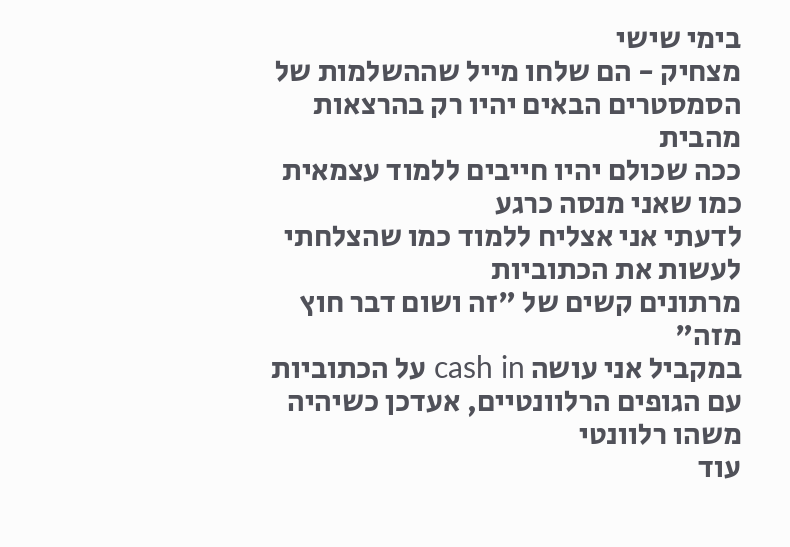בימי שישי
מצחיק - הם שלחו מייל שההשלמות של הסמסטרים הבאים יהיו רק בהרצאות מהבית
ככה שכולם יהיו חייבים ללמוד עצמאית כמו שאני מנסה כרגע
לדעתי אני אצליח ללמוד כמו שהצלחתי לעשות את הכתוביות
מרתונים קשים של "זה ושום דבר חוץ מזה"
במקביל אני עושה cash in על הכתוביות עם הגופים הרלוונטיים, אעדכן כשיהיה משהו רלוונטי
עוד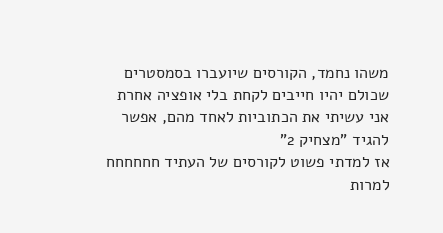משהו נחמד, הקורסים שיועברו בסמסטרים שכולם יהיו חייבים לקחת בלי אופציה אחרת
אני עשיתי את הכתוביות לאחד מהם, אפשר להגיד "מצחיק 2"
אז למדתי פשוט לקורסים של העתיד חחחחחח
למרות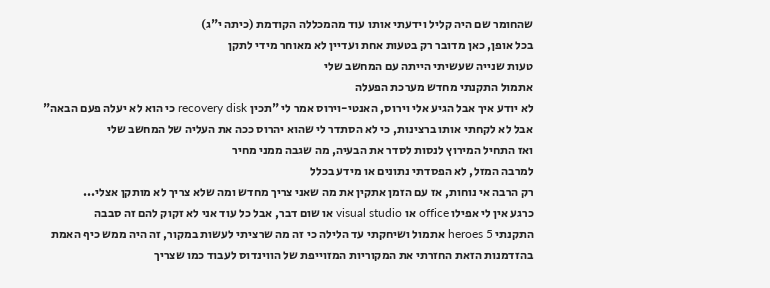שהחומר שם היה קליל וידעתי אותו עוד מהמכללה הקודמת (כיתה י"ג)
בכל אופן, כאן מדובר רק בטעות אחת ועדיין לא מאוחר מידי לתקן
טעות שנייה שעשיתי הייתה עם המחשב שלי
אתמול התקנתי מחדש מערכת הפעלה
לא יודע איך אבל הגיע אלי וירוס, האנטי-וירוס אמר לי "תכין recovery disk כי הוא לא יעלה פעם הבאה"
אבל לא לקחתי אותו ברצינות, כי לא הסתדר לי שהוא יהרוס ככה את העליה של המחשב שלי
ואז התחיל המירוץ לנסות לסדר את הבעיה, מה שגבה ממני מחיר
למרבה המזל, לא הפסדתי נתונים או מידע בכלל
רק הרבה אי נוחות, אז עם הזמן אתקין את מה שאני צריך מחדש ומה שלא צריך לא מותקן אצלי...
כרגע אין לי אפילו office או visual studio או שום דבר, אבל כל עוד אני לא זקוק להם זה סבבה
התקנתי heroes 5 אתמול ושיחקתי עד הלילה כי זה מה שרציתי לעשות במקור, זה היה ממש כיף האמת
בהזדמנות הזאת החזרתי את המקוריות המזוייפת של הווינדוס לעבוד כמו שצריך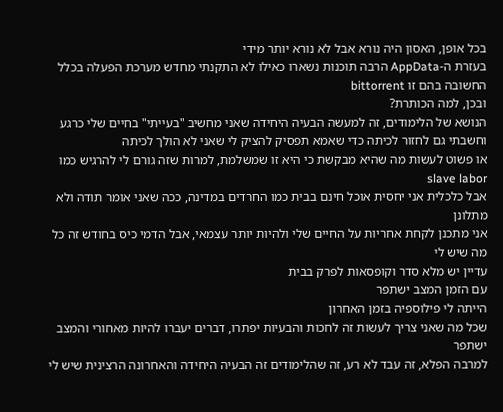בכל אופן, האסון היה נורא אבל לא נורא יותר מידי
בעזרת ה-AppData הרבה תוכנות נשארו כאילו לא התקנתי מחדש מערכת הפעלה בכלל
החשובה בהם זו bittorrent
ובכן, למה הכותרת?
הנושא של הלימודים, זה למעשה הבעיה היחידה שאני מחשיב "בעייתי" בחיים שלי כרגע
וחשבתי גם לחזור לכיתה כדי שאמא תפסיק להציק לי שאני לא הולך לכיתה
או פשוט לעשות מה שהיא מבקשת כי היא זו שמשלמת, למרות שזה גורם לי להרגיש כמו slave labor
אבל כלכלית אני יחסית אוכל חינם בבית כמו החרדים במדינה, ככה שאני אומר תודה ולא מתלונן
אני מתכנן לקחת אחריות על החיים שלי ולהיות יותר עצמאי, אבל הדמי כיס בחודש זה כל מה שיש לי
עדיין יש מלא סדר וקופסאות לפרק בבית
עם הזמן המצב ישתפר
הייתה לי פילוספיה בזמן האחרון
שכל מה שאני צריך לעשות זה לחכות והבעיות יפתרו, דברים יעברו להיות מאחורי והמצב ישתפר
למרבה הפלא, זה עבד לא רע, זה שהלימודים זה הבעיה היחידה והאחרונה הרצינית שיש לי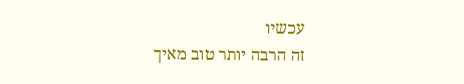עכשיו
זה הרבה יותר טוב מאיך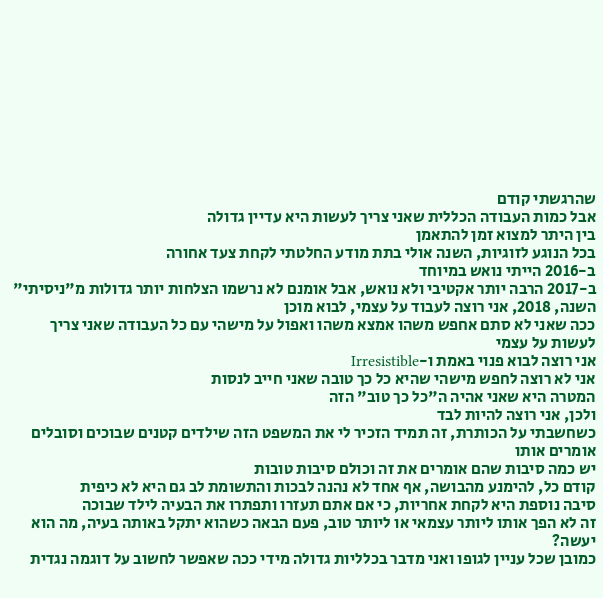שהרגשתי קודם
אבל כמות העבודה הכללית שאני צריך לעשות היא עדיין גדולה
בין היתר למצוא זמן להתאמן
בכל הנוגע לזוגיות, השנה אולי בתת מודע החלטתי לקחת צעד אחורה
ב-2016 הייתי נואש במיוחד
ב-2017 הרבה יותר אקטיבי ולא נואש, אבל אומנם לא נרשמו הצלחות יותר גדולות מ"ניסיתי"
השנה, 2018, אני רוצה לעבוד על עצמי, לבוא מוכן
ככה שאני לא סתם אחפש משהו אמצא משהו ואפול על מישהי עם כל העבודה שאני צריך לעשות על עצמי
אני רוצה לבוא פנוי באמת ו-Irresistible
אני לא רוצה לחפש מישהי שהיא כל כך טובה שאני חייב לנסות
המטרה היא שאני אהיה ה"כל כך טוב" הזה
ולכן, אני רוצה להיות לבד
כשחשבתי על הכותרת, זה תמיד הזכיר לי את המשפט הזה שילדים קטנים שבוכים וסובלים אומרים אותו
יש כמה סיבות שהם אומרים את זה וכולם סיבות טובות
קודם כל, להימנע מהבושה, אף אחד לא נהנה לבכות והתשומת לב גם היא לא כיפית
סיבה נוספת היא לקחת אחריות, כי אם אתם תעזרו ותפתרו את הבעיה לילד שבוכה
זה לא הפך אותו ליותר עצמאי או ליותר טוב, פעם הבאה כשהוא יתקל באותה בעיה, מה הוא יעשה?
כמובן שכל עניין לגופו ואני מדבר בכלליות גדולה מידי ככה שאפשר לחשוב על דוגמה נגדית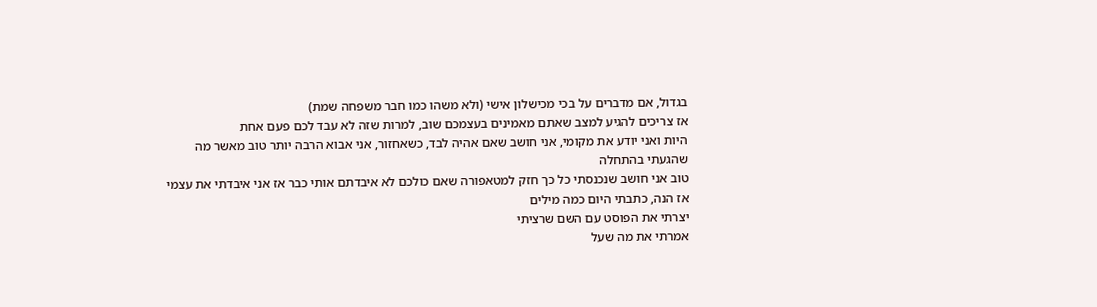בגדול, אם מדברים על בכי מכישלון אישי (ולא משהו כמו חבר משפחה שמת)
אז צריכים להגיע למצב שאתם מאמינים בעצמכם שוב, למרות שזה לא עבד לכם פעם אחת
היות ואני יודע את מקומי, אני חושב שאם אהיה לבד, כשאחזור, אני אבוא הרבה יותר טוב מאשר מה שהגעתי בהתחלה
טוב אני חושב שנכנסתי כל כך חזק למטאפורה שאם כולכם לא איבדתם אותי כבר אז אני איבדתי את עצמי
אז הנה, כתבתי היום כמה מילים
יצרתי את הפוסט עם השם שרציתי
אמרתי את מה שעל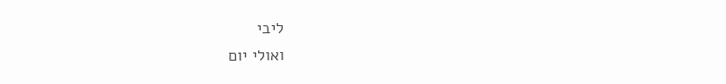ליבי
ואולי יום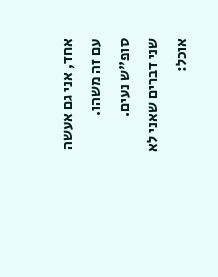אחד, אני גם אעשה עם זה משהו.
סופ"ש נעים.
שני דברים שאני לא אוכל: